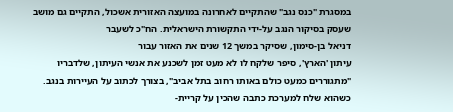במסגרת "כנס נגב" שהתקיים לאחרונה במועצה האזורית אשכול, התקיים גם מושב שעסק בסיקור הנגב על-ידי התקשורת הישראלית. הח"כ לשעבר
דניאל בן-סימון, שסיקר במשך 12 שנים את האזור עבור
עיתון 'הארץ', סיפר שלקח לו לא מעט זמן לשכנע את אנשי העיתון, שלדבריו "מתגוררים כמעט כולם באותו רחוב בתל אביב", בצורך לכתוב על העיירות בנגב. כשהוא שלח למערכת כתבה שהכין על קריית-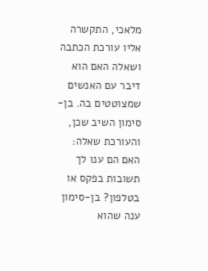מלאכי, התקשרה אליו עורכת הכתבה ושאלה האם הוא דיבר עם האנשים שמצוטטים בה. בן-סימון השיב שכן, והעורכת שאלה: האם הם ענו לך תשובות בפקס או בטלפון? בן-סימון ענה שהוא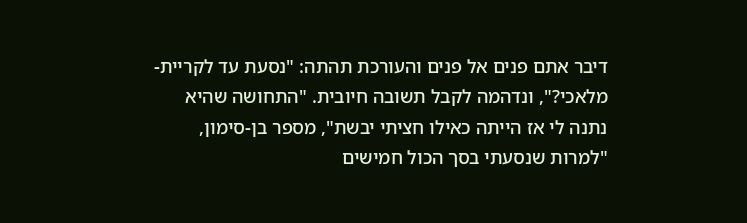דיבר אתם פנים אל פנים והעורכת תהתה: "נסעת עד לקריית-מלאכי?", ונדהמה לקבל תשובה חיובית. "התחושה שהיא נתנה לי אז הייתה כאילו חציתי יבשת", מספר בן-סימון, "למרות שנסעתי בסך הכול חמישים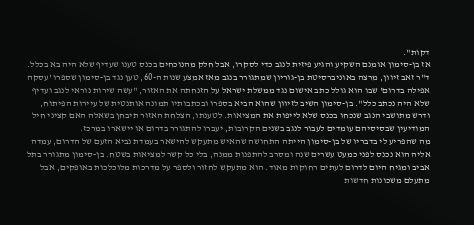דקות".
אז בן-סימון אומנם השקיע והגיע פיזית לנגב כדי לסקרו, אבל חלק מהנוכחים בכנס טענו שעדיף שלא היה בא בכלל. ד"ר זאב זיוון, מרצה באוניברסיטת בן-גוריון שמתגורר בנגב מאז אמצע שנות ה-60, טען נגד בן-סימון שספרו 'עסקה אפילה בדרום' שבו הוא גולל כתב אישום נגד ממשלת ישראל על הזנחתה את האזור, "עשה שירות נוראי לנגב ועדיף שלא היה נכתב כלל". בן-סימון השיב לזיוון שהוא הביא בספרו ובכתבותיו תמונה אותנטית של עיירות הפיתוח, ודרש מתושבי הנגב שנכחו בכנס שלא לייפות את המציאות. לטענתו, הצלחת האזור תיבחן בשאלה האם קציני חיל המודיעין שבסיסיהם עומדים לעבור לנגב בשנים הקרובות, יעברו להתגורר בדרום או יישארו במרכז.
מה שהפריע לי בדבריו של בן-סימון הייתה התחושה שהאיש מתעקש להישאר בעמדת נביא הזעם של הדרום, עמדה אליה הוא נכנס לפני כמעט עשרים שנה ומסרב להתפנות ממנה, בלי כל קשר למציאות בשטח. בן-סימון מתגורר בתל אביב ומגיח היום לדרום לעתים רחוקות מאוד. הוא מתעקש לחזור ולספר על מדרכות מלוכלכות באופקים, אבל מתעלם משכונות חדשות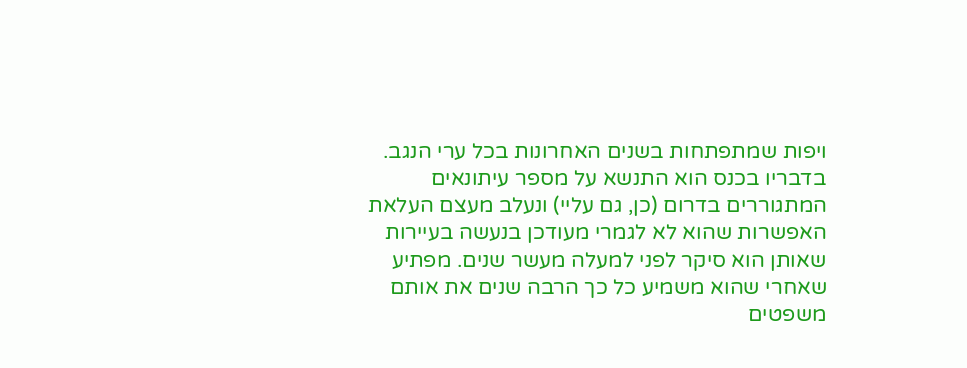ויפות שמתפתחות בשנים האחרונות בכל ערי הנגב. בדבריו בכנס הוא התנשא על מספר עיתונאים המתגוררים בדרום (כן, גם עליי) ונעלב מעצם העלאת האפשרות שהוא לא לגמרי מעודכן בנעשה בעיירות שאותן הוא סיקר לפני למעלה מעשר שנים. מפתיע שאחרי שהוא משמיע כל כך הרבה שנים את אותם משפטים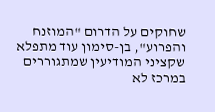שחוקים על הדרום "המוזנח והפרוע", בן-סימון עוד מתפלא שקציני המודיעין שמתגוררים במרכז לא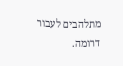מתלהבים לעבור דרומה.